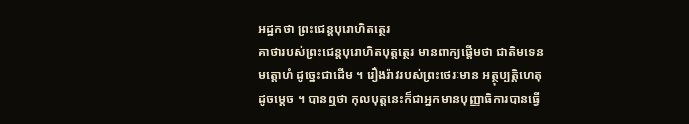អដ្ឋកថា ព្រះជេន្តបុរោហិតត្ថេរ
គាថារបស់ព្រះជេន្តបុរោហិតបុត្តត្ថេរ មានពាក្យផ្តើមថា ជាតិមទេន មត្តោហំ ដូច្នេះជាដើម ។ រឿងរ៉ាវរបស់ព្រះថេរៈមាន អត្ថុប្បត្តិហេតុដូចម្តេច ។ បានឮថា កុលបុត្តនេះក៏ជាអ្នកមានបុញ្ញាធិការបានធ្វើ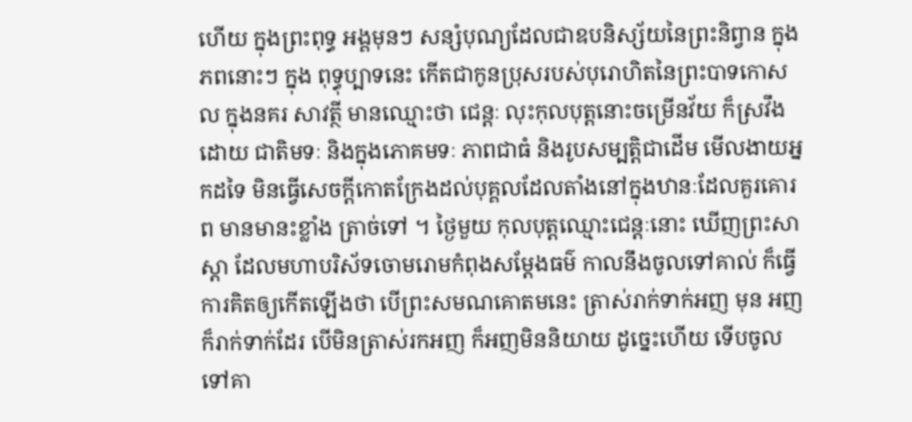ហើយ ក្នុងព្រះពុទ្ធ អង្គមុនៗ សន្សំបុណ្យដែលជាឧបនិស្ស័យនៃព្រះនិព្វាន ក្នុងភពនោះៗ ក្នុង ពុទ្ធុប្បាទនេះ កើតជាកូនប្រុសរបស់បុរោហិតនៃព្រះបាទកោសល ក្នុងនគរ សាវត្ថី មានឈ្មោះថា ជេន្តៈ លុះកុលបុត្តនោះចម្រើនវ័យ ក៏ស្រវឹងដោយ ជាតិមទៈ និងក្នុងភោគមទៈ ភាពជាធំ និងរូបសម្បត្តិជាដើម មើលងាយអ្នកដទៃ មិនធ្វើសេចក្តីកោតក្រែងដល់បុគ្គលដែលតាំងនៅក្នុងឋានៈដែលគួរគោរព មានមានះខ្លាំង ត្រាច់ទៅ ។ ថ្ងៃមួយ កុលបុត្តឈ្មោះជេន្តៈនោះ ឃើញព្រះសាស្តា ដែលមហាបរិស័ទចោមរោមកំពុងសម្តែងធម៌ កាលនឹងចូលទៅគាល់ ក៏ធ្វើការគិតឲ្យកើតឡើងថា បើព្រះសមណគោតមនេះ ត្រាស់រាក់ទាក់អញ មុន អញក៏រាក់ទាក់ដែរ បើមិនត្រាស់រកអញ ក៏អញមិននិយាយ ដូច្នេះហើយ ទើបចូលទៅគា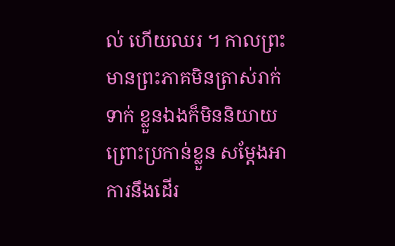ល់ ហើយឈរ ។ កាលព្រះមានព្រះភាគមិនត្រាស់រាក់ទាក់ ខ្លួនឯងក៏មិននិយាយ ព្រោះប្រកាន់ខ្លួន សម្តែងអាការនឹងដើរ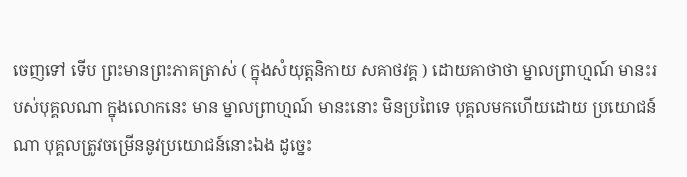ចេញទៅ ទើប ព្រះមានព្រះភាគត្រាស់ ( ក្នុងសំយុត្តនិកាយ សគាថវគ្គ ) ដោយគាថាថា ម្នាលព្រាហ្មណ៍ មានះរបស់បុគ្គលណា ក្នុងលោកនេះ មាន ម្នាលព្រាហ្មណ៍ មានះនោះ មិនប្រពៃទេ បុគ្គលមកហើយដោយ ប្រយោជន៍ណា បុគ្គលត្រូវចម្រើននូវប្រយោជន៍នោះឯង ដូច្នេះ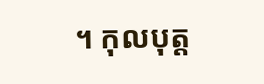។ កុលបុត្ត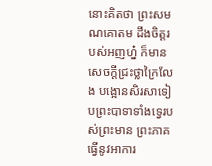នោះគិតថា ព្រះសមណគោតម ដឹងចិត្តរបស់អញហ្ន៎ ក៏មាន សេចក្តីជ្រះថ្លាក្រៃលែង បង្អោនសិរសាទៀបព្រះបាទាទាំងទ្វេរបស់ព្រះមាន ព្រះភាគ ធ្វើនូវអាការ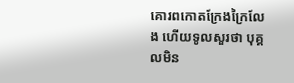គោរពកោតក្រែងក្រៃលែង ហើយទូលសួរថា បុគ្គលមិន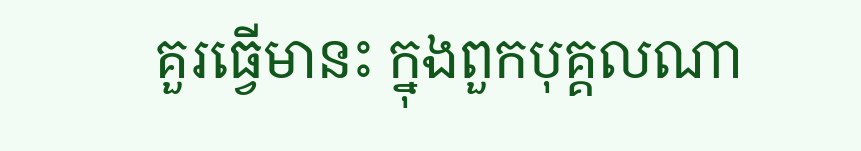គួរធ្វើមានះ ក្នុងពួកបុគ្គលណា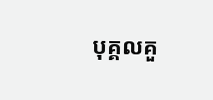បុគ្គលគួ